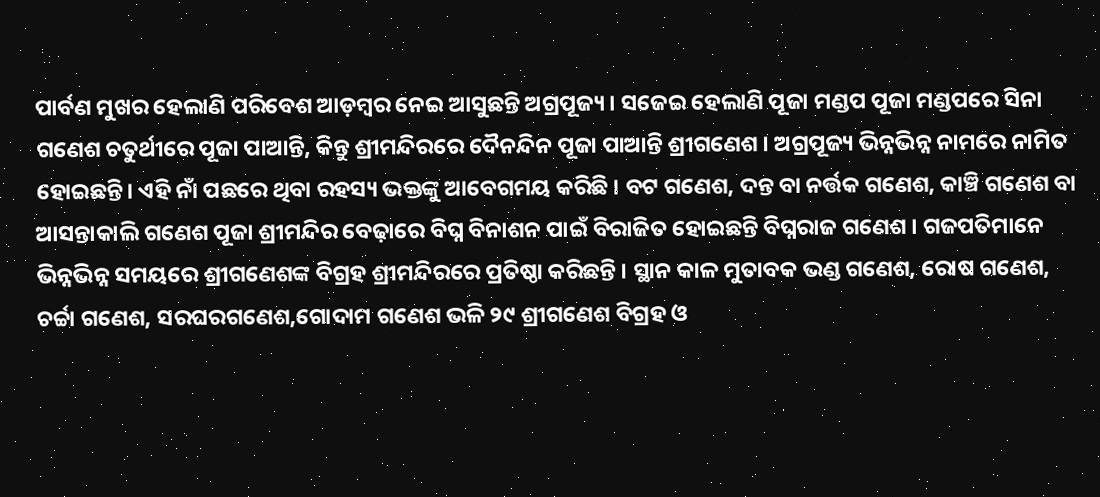ପାର୍ବଣ ମୁଖର ହେଲାଣି ପରିବେଶ ଆଡ଼ମ୍ବର ନେଇ ଆସୁଛନ୍ତି ଅଗ୍ରପୂଜ୍ୟ । ସଜେଇ ହେଲାଣି ପୂଜା ମଣ୍ଡପ ପୂଜା ମଣ୍ଡପରେ ସିନା ଗଣେଶ ଚତୁର୍ଥୀରେ ପୂଜା ପାଆନ୍ତି, କିନ୍ତୁ ଶ୍ରୀମନ୍ଦିରରେ ଦୈନନ୍ଦିନ ପୂଜା ପାଆନ୍ତି ଶ୍ରୀଗଣେଶ । ଅଗ୍ରପୂଜ୍ୟ ଭିନ୍ନଭିନ୍ନ ନାମରେ ନାମିତ ହୋଇଛନ୍ତି। ଏହି ନାଁ ପଛରେ ଥିବା ରହସ୍ୟ ଭକ୍ତଙ୍କୁ ଆବେଗମୟ କରିଛି । ବଟ ଗଣେଶ, ଦନ୍ତ ବା ନର୍ତ୍ତକ ଗଣେଶ, କାଞ୍ଚି ଗଣେଶ ବା ଆସନ୍ତାକାଲି ଗଣେଶ ପୂଜା ଶ୍ରୀମନ୍ଦିର ବେଢ଼ାରେ ବିଘ୍ନ ବିନାଶନ ପାଇଁ ବିରାଜିତ ହୋଇଛନ୍ତି ବିଘ୍ନରାଜ ଗଣେଶ । ଗଜପତିମାନେ ଭିନ୍ନଭିନ୍ନ ସମୟରେ ଶ୍ରୀଗଣେଶଙ୍କ ବିଗ୍ରହ ଶ୍ରୀମନ୍ଦିରରେ ପ୍ରତିଷ୍ଠା କରିଛନ୍ତି । ସ୍ଥାନ କାଳ ମୁତାବକ ଭଣ୍ଡ ଗଣେଶ, ରୋଷ ଗଣେଶ, ଚର୍ଚ୍ଚା ଗଣେଶ, ସରଘରଗଣେଶ,ଗୋଦାମ ଗଣେଶ ଭଳି ୨୯ ଶ୍ରୀଗଣେଶ ବିଗ୍ରହ ଓ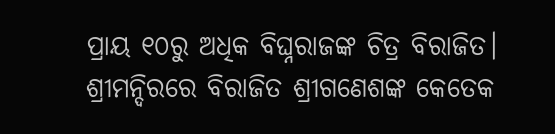ପ୍ରାୟ ୧୦ରୁ ଅଧିକ ବିଘ୍ନରାଜଙ୍କ ଚିତ୍ର ବିରାଜିତ। ଶ୍ରୀମନ୍ଦିରରେ ବିରାଜିତ ଶ୍ରୀଗଣେଶଙ୍କ କେତେକ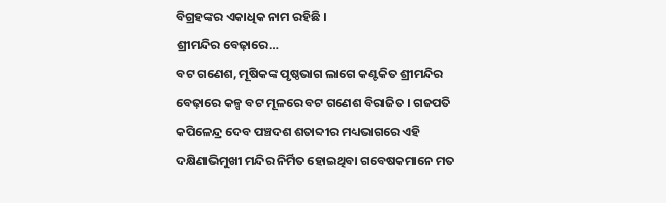ବିଗ୍ରହଙ୍କର ଏକାଧିକ ନାମ ରହିଛି ।
ଶ୍ରୀମନ୍ଦିର ବେଢ଼ାରେ…
ବଟ ଗଣେଶ, ମୂଷିକଙ୍କ ପୃଷ୍ଠଭାଗ ଲାଗେ କଣ୍ଟକିତ ଶ୍ରୀମନ୍ଦିର ବେଢ଼ାରେ କଳ୍ପ ବଟ ମୂଳରେ ବଟ ଗଣେଶ ବିରାଜିତ । ଗଜପତି କପିଳେନ୍ଦ୍ର ଦେବ ପଞ୍ଚଦଶ ଶତାବ୍ଦୀର ମଧ୍ୟଭାଗରେ ଏହି ଦକ୍ଷିଣାଭିମୁଖୀ ମନ୍ଦିର ନିର୍ମିତ ହୋଇଥିବା ଗବେଷକମାନେ ମତ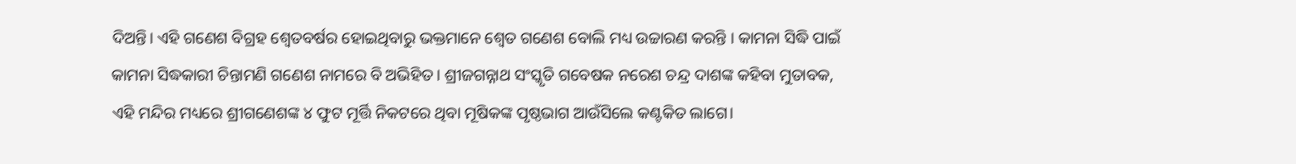ଦିଅନ୍ତି। ଏହି ଗଣେଶ ବିଗ୍ରହ ଶ୍ଵେତବର୍ଷର ହୋଇଥିବାରୁ ଭକ୍ତମାନେ ଶ୍ଵେତ ଗଣେଶ ବୋଲି ମଧ୍ୟ ଉଚ୍ଚାରଣ କରନ୍ତି । କାମନା ସିଦ୍ଧି ପାଇଁ କାମନା ସିଦ୍ଧକାରୀ ଚିନ୍ତାମଣି ଗଣେଶ ନାମରେ ବି ଅଭିହିତ। ଶ୍ରୀଜଗନ୍ନାଥ ସଂସ୍କୃତି ଗବେଷକ ନରେଶ ଚନ୍ଦ୍ର ଦାଶଙ୍କ କହିବା ମୁତାବକ, ଏହି ମନ୍ଦିର ମଧ୍ୟରେ ଶ୍ରୀଗଣେଶଙ୍କ ୪ ଫୁଟ ମୂର୍ତ୍ତି ନିକଟରେ ଥିବା ମୂଷିକଙ୍କ ପୃଷ୍ଠଭାଗ ଆଉଁସିଲେ କଣ୍ଟକିତ ଲାଗେ।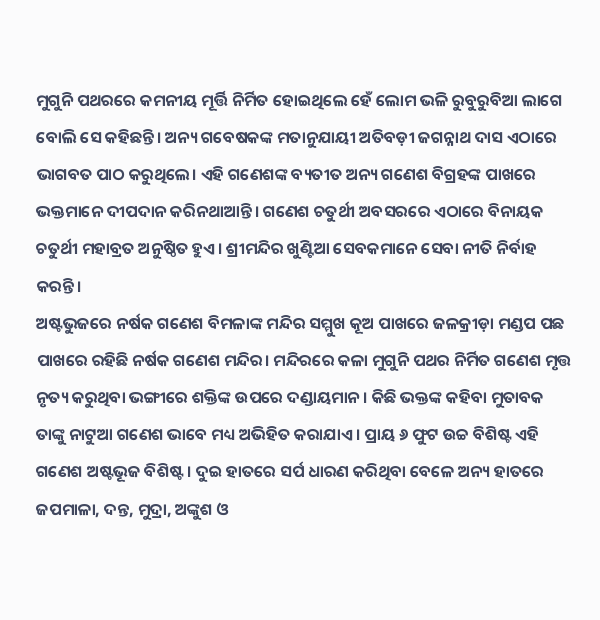ମୁଗୁନି ପଥରରେ କମନୀୟ ମୂର୍ତ୍ତି ନିର୍ମିତ ହୋଇଥିଲେ ହେଁ ଲୋମ ଭଳି ରୁବୁରୁବିଆ ଲାଗେ ବୋଲି ସେ କହିଛନ୍ତି। ଅନ୍ୟ ଗବେଷକଙ୍କ ମତାନୁଯାୟୀ ଅତିବଡ଼ୀ ଜଗନ୍ନାଥ ଦାସ ଏଠାରେ ଭାଗବତ ପାଠ କରୁଥିଲେ। ଏହି ଗଣେଶଙ୍କ ବ୍ୟତୀତ ଅନ୍ୟ ଗଣେଶ ବିଗ୍ରହଙ୍କ ପାଖରେ ଭକ୍ତମାନେ ଦୀପଦାନ କରିନଥାଆନ୍ତି। ଗଣେଶ ଚତୁର୍ଥୀ ଅବସରରେ ଏଠାରେ ବିନାୟକ ଚତୁର୍ଥୀ ମହାବ୍ରତ ଅନୁଷ୍ଠିତ ହୁଏ। ଶ୍ରୀମନ୍ଦିର ଖୁଣ୍ଟିଆ ସେବକମାନେ ସେବା ନୀତି ନିର୍ବାହ କରନ୍ତି।
ଅଷ୍ଟଭୁଜରେ ନର୍ଷକ ଗଣେଶ ବିମଳାଙ୍କ ମନ୍ଦିର ସମ୍ମୁଖ କୂଅ ପାଖରେ ଜଳକ୍ରୀଡ଼ା ମଣ୍ଡପ ପଛ ପାଖରେ ରହିଛି ନର୍ଷକ ଗଣେଶ ମନ୍ଦିର। ମନ୍ଦିରରେ କଳା ମୁଗୁନି ପଥର ନିର୍ମିତ ଗଣେଶ ମୃତ୍ତ ନୃତ୍ୟ କରୁଥିବା ଭଙ୍ଗୀରେ ଶକ୍ତିଙ୍କ ଉପରେ ଦଣ୍ଡାୟମାନ । କିଛି ଭକ୍ତଙ୍କ କହିବା ମୁତାବକ ତାଙ୍କୁ ନାଟୁଆ ଗଣେଶ ଭାବେ ମଧ୍ୟ ଅଭିହିତ କରାଯାଏ । ପ୍ରାୟ ୬ ଫୁଟ ଉଚ୍ଚ ବିଶିଷ୍ଟ ଏହି ଗଣେଶ ଅଷ୍ଟଭୂଜ ବିଶିଷ୍ଟ। ଦୁଇ ହାତରେ ସର୍ପ ଧାରଣ କରିଥିବା ବେଳେ ଅନ୍ୟ ହାତରେ ଜପମାଳା, ଦନ୍ତ, ମୁଦ୍ରା, ଅଙ୍କୁଶ ଓ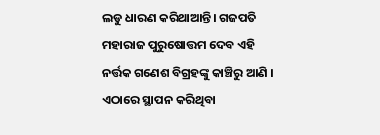ଲଡୁ ଧାରଣ କରିଥାଆନ୍ତି। ଗଜପତି ମହାରାଜ ପୁରୁଷୋତ୍ତମ ଦେବ ଏହି ନର୍ତ୍ତକ ଗଣେଶ ବିଗ୍ରହଙ୍କୁ କାଞ୍ଚିରୁ ଆଣି । ଏଠାରେ ସ୍ଥାପନ କରିଥିବା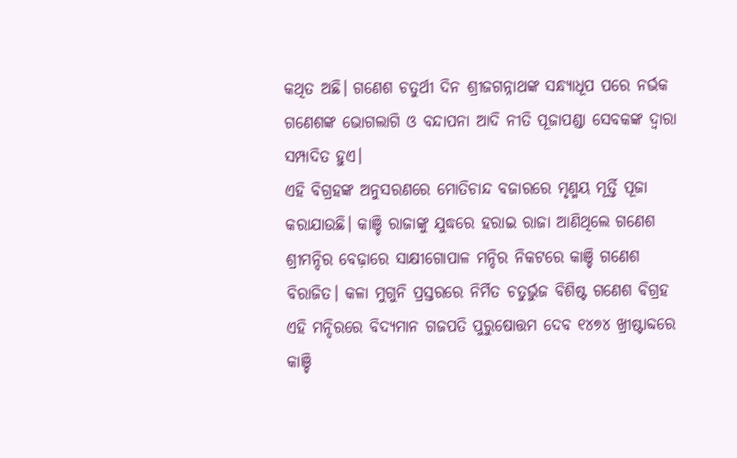କଥିତ ଅଛି। ଗଣେଶ ଚତୁର୍ଥୀ ଦିନ ଶ୍ରୀଜଗନ୍ନାଥଙ୍କ ସନ୍ଧ୍ୟାଧୂପ ପରେ ନର୍ଭକ ଗଣେଶଙ୍କ ଭୋଗଲାଗି ଓ ବନ୍ଦାପନା ଆଦି ନୀତି ପୂଜାପଣ୍ଡା ସେବକଙ୍କ ଦ୍ଵାରା ସମ୍ପାଦିତ ହୁଏ।
ଏହି ବିଗ୍ରହଙ୍କ ଅନୁସରଣରେ ମୋତିଚାନ୍ଦ ବଜାରରେ ମୃଣ୍ମୟ ମୂର୍ତ୍ତି ପୂଜା କରାଯାଉଛି। କାଞ୍ଚି ରାଜାଙ୍କୁ ଯୁଦ୍ଧରେ ହରାଇ ରାଜା ଆଣିଥିଲେ ଗଣେଶ ଶ୍ରୀମନ୍ଦିର ବେଢ଼ାରେ ସାକ୍ଷୀଗୋପାଳ ମନ୍ଦିର ନିକଟରେ କାଞ୍ଚି ଗଣେଶ ବିରାଜିତ। କଳା ମୁଗୁନି ପ୍ରସ୍ତରରେ ନିର୍ମିତ ଚତୁର୍ଭୁଜ ବିଶିଷ୍ଟ ଗଣେଶ ବିଗ୍ରହ ଏହି ମନ୍ଦିରରେ ବିଦ୍ୟମାନ ଗଜପତି ପୁରୁଷୋତ୍ତମ ଦେବ ୧୪୭୪ ଖ୍ରୀଷ୍ଟାବ୍ଦରେ କାଞ୍ଚି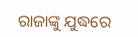ରାଜାଙ୍କୁ ଯୁଦ୍ଧରେ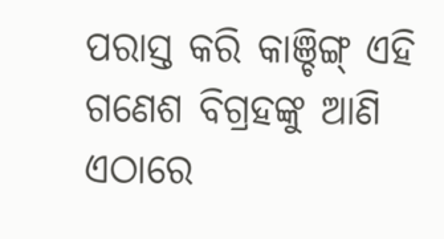ପରାସ୍ତ କରି କାଞ୍ଚିଙ୍ଗ୍ ଏହି ଗଣେଶ ବିଗ୍ରହଙ୍କୁ ଆଣି ଏଠାରେ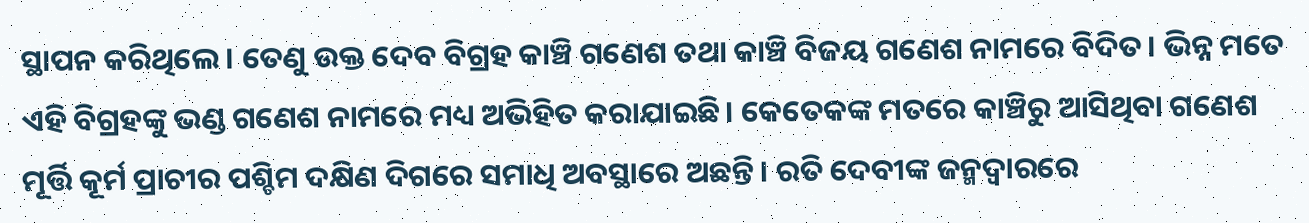ସ୍ଥାପନ କରିଥିଲେ। ତେଣୁ ଉକ୍ତ ଦେବ ବିଗ୍ରହ କାଞ୍ଚି ଗଣେଶ ତଥା କାଞ୍ଚି ବିଜୟ ଗଣେଶ ନାମରେ ବିଦିତ। ଭିନ୍ନ ମତେ ଏହି ବିଗ୍ରହଙ୍କୁ ଭଣ୍ଡ ଗଣେଶ ନାମରେ ମଧ୍ୟ ଅଭିହିତ କରାଯାଇଛି। କେତେକଙ୍କ ମତରେ କାଞ୍ଚିରୁ ଆସିଥିବା ଗଣେଶ ମୂର୍ତ୍ତି କୂର୍ମ ପ୍ରାଚୀର ପଶ୍ଚିମ ଦକ୍ଷିଣ ଦିଗରେ ସମାଧି ଅବସ୍ଥାରେ ଅଛନ୍ତି। ରତି ଦେବୀଙ୍କ ଜନ୍ମଦ୍ଵାରରେ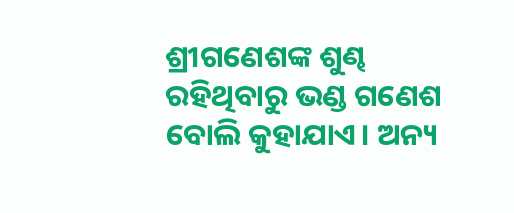ଶ୍ରୀଗଣେଶଙ୍କ ଶୁଣ୍ଢ ରହିଥିବାରୁ ଭଣ୍ଡ ଗଣେଶ ବୋଲି କୁହାଯାଏ। ଅନ୍ୟ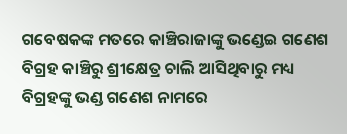ଗବେଷକଙ୍କ ମତରେ କାଞ୍ଚିରାଜାଙ୍କୁ ଭଣ୍ଡେଇ ଗଣେଶ ବିଗ୍ରହ କାଞ୍ଚିରୁ ଶ୍ରୀକ୍ଷେତ୍ର ଚାଲି ଆସିଥିବାରୁ ମଧ୍ୟ ବିଗ୍ରହଙ୍କୁ ଭଣ୍ଡ ଗଣେଶ ନାମରେ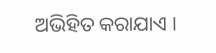ଅଭିହିତ କରାଯାଏ ।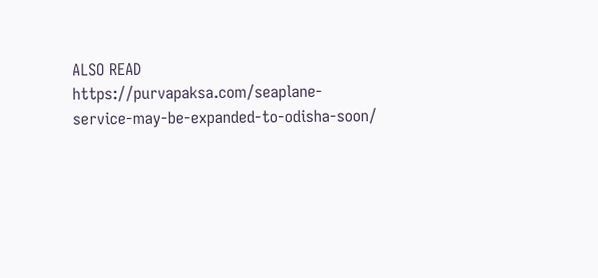ALSO READ https://purvapaksa.com/seaplane-service-may-be-expanded-to-odisha-soon/